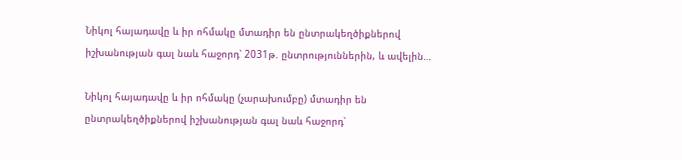Նիկոլ հայադավը և իր ոհմակը մտադիր են ընտրակեղծիքներով իշխանության գալ նաև հաջորդ՝ 2031թ. ընտրություններին, և ավելին…

Նիկոլ հայադավը և իր ոհմակը (չարախումբը) մտադիր են ընտրակեղծիքներով իշխանության գալ նաև հաջորդ՝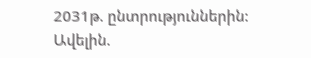2031թ. ընտրություններին: Ավելին.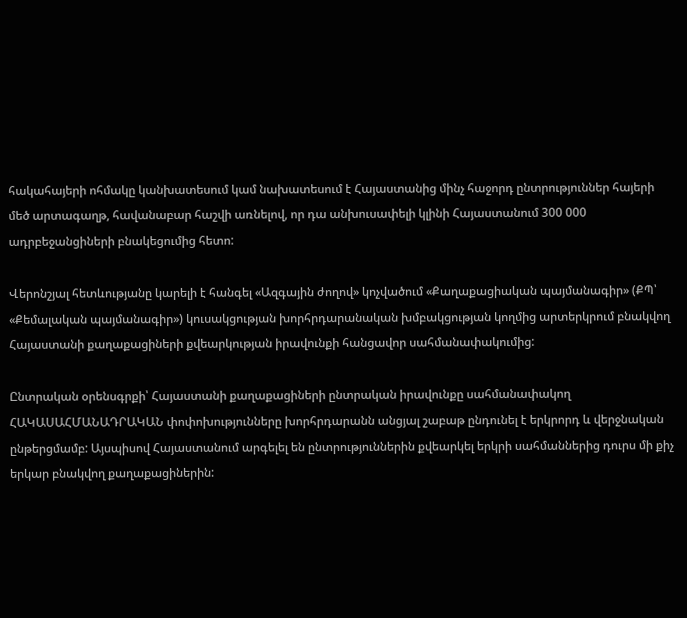հակահայերի ոհմակը կանխատեսում կամ նախատեսում է Հայաստանից մինչ հաջորդ ընտրություններ հայերի մեծ արտագաղթ, հավանաբար հաշվի առնելով, որ դա անխուսափելի կլինի Հայաստանում 300 000 ադրբեջանցիների բնակեցումից հետո:

Վերոնշյալ հետևությանը կարելի է հանգել «Ազգային ժողով» կոչվածում «Քաղաքացիական պայմանագիր» (ՔՊ՝ «Քեմալական պայմանագիր») կուսակցության խորհրդարանական խմբակցության կողմից արտերկրում բնակվող Հայաստանի քաղաքացիների քվեարկության իրավունքի հանցավոր սահմանափակումից:

Ընտրական օրենսգրքի՝ Հայաստանի քաղաքացիների ընտրական իրավունքը սահմանափակող ՀԱԿԱՍԱՀՄԱՆԱԴՐԱԿԱՆ փոփոխությունները խորհրդարանն անցյալ շաբաթ ընդունել է երկրորդ և վերջնական ընթերցմամբ: Այսպիսով Հայաստանում արգելել են ընտրություններին քվեարկել երկրի սահմաններից դուրս մի քիչ երկար բնակվող քաղաքացիներին: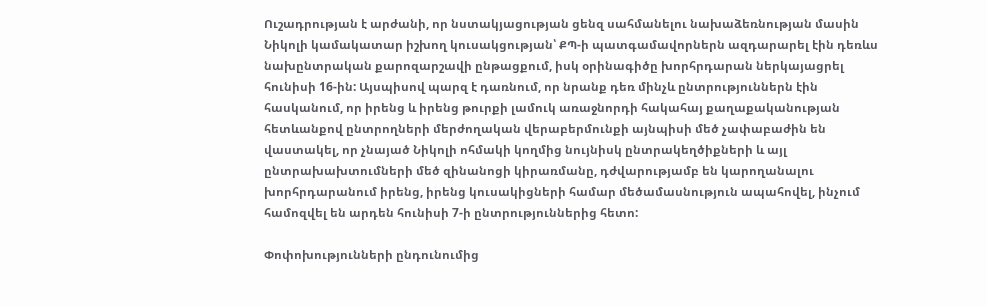Ուշադրության է արժանի, որ նստակյացության ցենզ սահմանելու նախաձեռնության մասին Նիկոլի կամակատար իշխող կուսակցության՝ ՔՊ-ի պատգամավորներն ազդարարել էին դեռևս նախընտրական քարոզարշավի ընթացքում, իսկ օրինագիծը խորհրդարան ներկայացրել հունիսի 16-ին: Այսպիսով պարզ է դառնում, որ նրանք դեռ մինչև ընտրություններն էին հասկանում, որ իրենց և իրենց թուրքի լամուկ առաջնորդի հակահայ քաղաքականության հետևանքով ընտրողների մերժողական վերաբերմունքի այնպիսի մեծ չափաբաժին են վաստակել, որ չնայած Նիկոլի ոհմակի կողմից նույնիսկ ընտրակեղծիքների և այլ ընտրախախտումների մեծ զինանոցի կիրառմանը, դժվարությամբ են կարողանալու խորհրդարանում իրենց, իրենց կուսակիցների համար մեծամասնություն ապահովել, ինչում համոզվել են արդեն հունիսի 7-ի ընտրություններից հետո:

Փոփոխությունների ընդունումից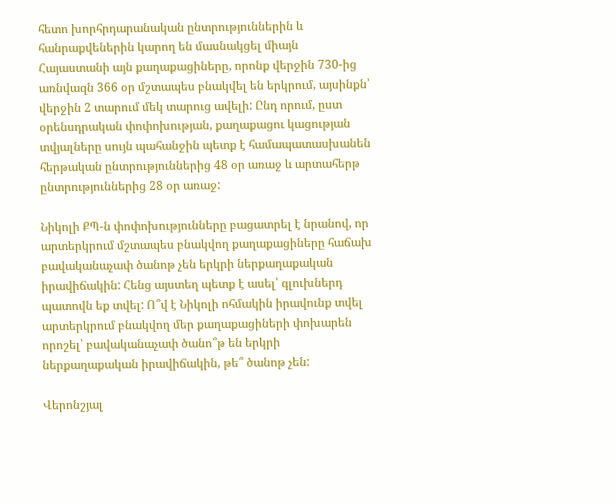հետո խորհրդարանական ընտրություններին և հանրաքվեներին կարող են մասնակցել միայն Հայաստանի այն քաղաքացիները, որոնք վերջին 730-ից առնվազն 366 օր մշտապես բնակվել են երկրում, այսինքն՝ վերջին 2 տարում մեկ տարուց ավելի: Ընդ որում, ըստ օրենսդրական փոփոխության, քաղաքացու կացության տվյալները սույն պահանջին պետք է համապատասխանեն հերթական ընտրություններից 48 օր առաջ և արտահերթ ընտրություններից 28 օր առաջ:

Նիկոլի ՔՊ-ն փոփոխությունները բացատրել է նրանով, որ արտերկրում մշտապես բնակվող քաղաքացիները հաճախ բավականաչափ ծանոթ չեն երկրի ներքաղաքական իրավիճակին: Հենց այստեղ պետք է ասել՝ գլուխներդ պատովն եք տվել: Ո՞վ է Նիկոլի ոհմակին իրավունք տվել արտերկրում բնակվող մեր քաղաքացիների փոխարեն որոշել՝ բավականաչափ ծանո՞թ են երկրի ներքաղաքական իրավիճակին, թե՞ ծանոթ չեն:

Վերոնշյալ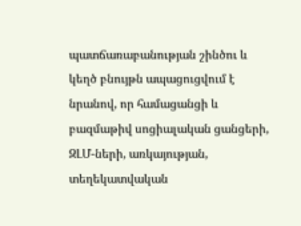պատճառաբանության շինծու և կեղծ բնույթն ապացուցվում է նրանով, որ համացանցի և բազմաթիվ սոցիալական ցանցերի, ԶԼՄ-ների, առկայության, տեղեկատվական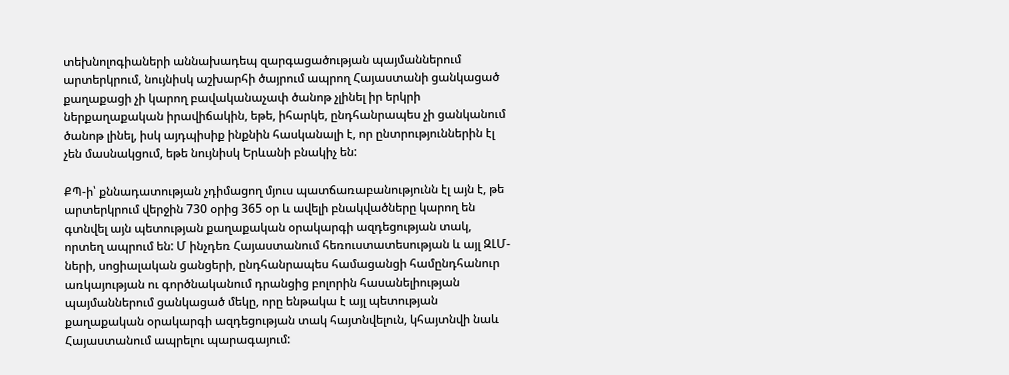տեխնոլոգիաների աննախադեպ զարգացածության պայմաններում արտերկրում, նույնիսկ աշխարհի ծայրում ապրող Հայաստանի ցանկացած քաղաքացի չի կարող բավականաչափ ծանոթ չլինել իր երկրի ներքաղաքական իրավիճակին, եթե, իհարկե, ընդհանրապես չի ցանկանում ծանոթ լինել, իսկ այդպիսիք ինքնին հասկանալի է, որ ընտրություններին էլ չեն մասնակցում, եթե նույնիսկ Երևանի բնակիչ են:

ՔՊ-ի՝ քննադատության չդիմացող մյուս պատճառաբանությունն էլ այն է, թե արտերկրում վերջին 730 օրից 365 օր և ավելի բնակվածները կարող են գտնվել այն պետության քաղաքական օրակարգի ազդեցության տակ, որտեղ ապրում են: Մ ինչդեռ Հայաստանում հեռուստատեսության և այլ ԶԼՄ-ների, սոցիալական ցանցերի, ընդհանրապես համացանցի համընդհանուր առկայության ու գործնականում դրանցից բոլորին հասանելիության պայմաններում ցանկացած մեկը, որը ենթակա է այլ պետության քաղաքական օրակարգի ազդեցության տակ հայտնվելուն, կհայտնվի նաև Հայաստանում ապրելու պարագայում: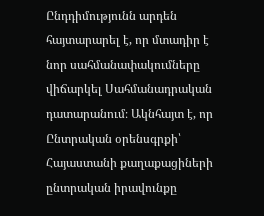Ընդդիմությունն արդեն հայտարարել է, որ մտադիր է նոր սահմանափակումները վիճարկել Սահմանադրական դատարանում։ Ակնհայտ է, որ Ընտրական օրենսգրքի՝ Հայաստանի քաղաքացիների ընտրական իրավունքը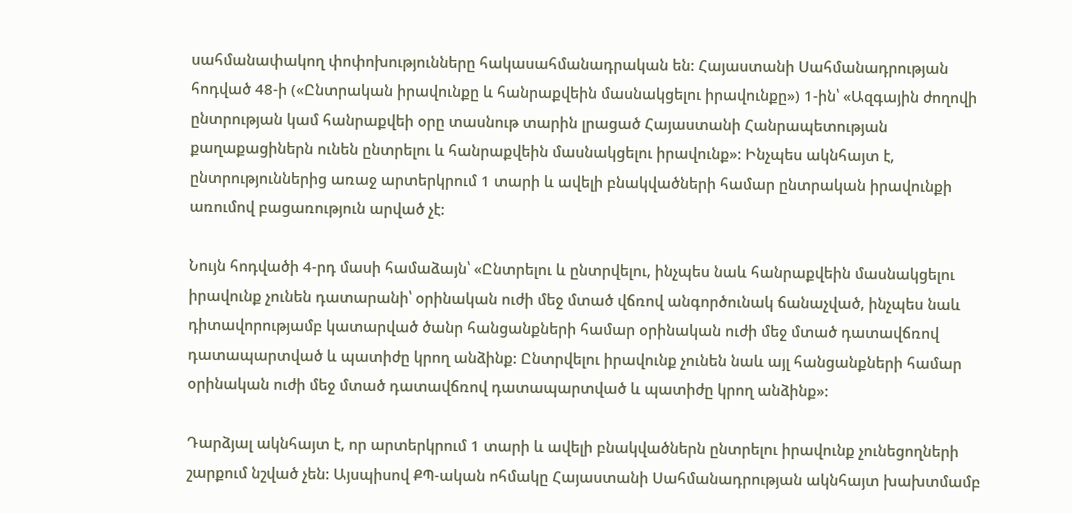սահմանափակող փոփոխությունները հակասահմանադրական են: Հայաստանի Սահմանադրության հոդված 48-ի («Ընտրական իրավունքը և հանրաքվեին մասնակցելու իրավունքը») 1-ին՝ «Ազգային ժողովի ընտրության կամ հանրաքվեի օրը տասնութ տարին լրացած Հայաստանի Հանրապետության քաղաքացիներն ունեն ընտրելու և հանրաքվեին մասնակցելու իրավունք»: Ինչպես ակնհայտ է, ընտրություններից առաջ արտերկրում 1 տարի և ավելի բնակվածների համար ընտրական իրավունքի առումով բացառություն արված չէ:

Նույն հոդվածի 4-րդ մասի համաձայն՝ «Ընտրելու և ընտրվելու, ինչպես նաև հանրաքվեին մասնակցելու իրավունք չունեն դատարանի՝ օրինական ուժի մեջ մտած վճռով անգործունակ ճանաչված, ինչպես նաև դիտավորությամբ կատարված ծանր հանցանքների համար օրինական ուժի մեջ մտած դատավճռով դատապարտված և պատիժը կրող անձինք: Ընտրվելու իրավունք չունեն նաև այլ հանցանքների համար օրինական ուժի մեջ մտած դատավճռով դատապարտված և պատիժը կրող անձինք»:

Դարձյալ ակնհայտ է, որ արտերկրում 1 տարի և ավելի բնակվածներն ընտրելու իրավունք չունեցողների շարքում նշված չեն: Այսպիսով ՔՊ-ական ոհմակը Հայաստանի Սահմանադրության ակնհայտ խախտմամբ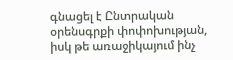գնացել է Ընտրական օրենսգրքի փոփոխության, իսկ թե առաջիկայում ինչ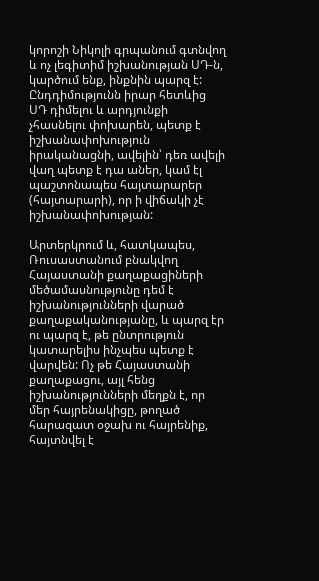կորոշի Նիկոլի գրպանում գտնվող և ոչ լեգիտիմ իշխանության ՍԴ-ն, կարծում ենք, ինքնին պարզ է: Ընդդիմությունն իրար հետևից ՍԴ դիմելու և արդյունքի չհասնելու փոխարեն, պետք է իշխանափոխություն իրականացնի, ավելին՝ դեռ ավելի վաղ պետք է դա աներ, կամ էլ պաշտոնապես հայտարարեր (հայտարարի), որ ի վիճակի չէ իշխանափոխության:

Արտերկրում և, հատկապես, Ռուսաստանում բնակվող Հայաստանի քաղաքացիների մեծամասնությունը դեմ է իշխանությունների վարած քաղաքականությանը, և պարզ էր ու պարզ է, թե ընտրություն կատարելիս ինչպես պետք է վարվեն: Ոչ թե Հայաստանի քաղաքացու, այլ հենց իշխանությունների մեղքն է, որ մեր հայրենակիցը, թողած հարազատ օջախ ու հայրենիք, հայտնվել է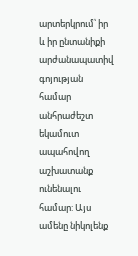արտերկրում՝ իր և իր ընտանիքի արժանապատիվ գոյության համար անհրաժեշտ եկամուտ ապահովող աշխատանք ունենալու համար: Այս ամենը նիկոլենք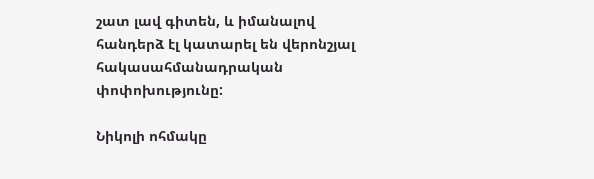շատ լավ գիտեն, և իմանալով հանդերձ էլ կատարել են վերոնշյալ հակասահմանադրական փոփոխությունը:

Նիկոլի ոհմակը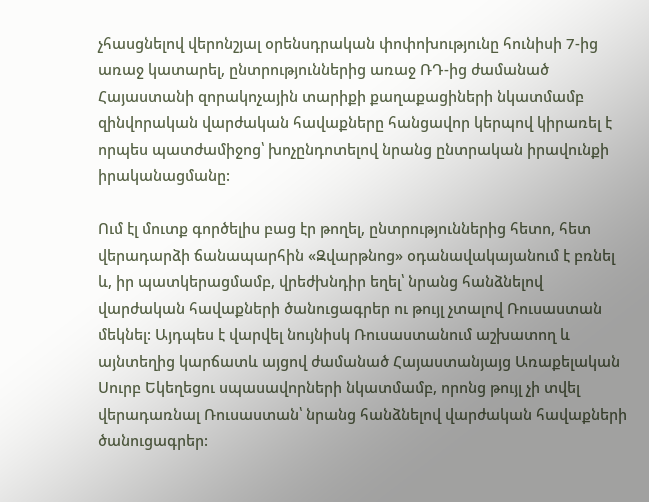չհասցնելով վերոնշյալ օրենսդրական փոփոխությունը հունիսի 7-ից առաջ կատարել, ընտրություններից առաջ ՌԴ-ից ժամանած Հայաստանի զորակոչային տարիքի քաղաքացիների նկատմամբ զինվորական վարժական հավաքները հանցավոր կերպով կիրառել է որպես պատժամիջոց՝ խոչընդոտելով նրանց ընտրական իրավունքի իրականացմանը:

Ում էլ մուտք գործելիս բաց էր թողել, ընտրություններից հետո, հետ վերադարձի ճանապարհին «Զվարթնոց» օդանավակայանում է բռնել և, իր պատկերացմամբ, վրեժխնդիր եղել՝ նրանց հանձնելով վարժական հավաքների ծանուցագրեր ու թույլ չտալով Ռուսաստան մեկնել: Այդպես է վարվել նույնիսկ Ռուսաստանում աշխատող և այնտեղից կարճատև այցով ժամանած Հայաստանյայց Առաքելական Սուրբ Եկեղեցու սպասավորների նկատմամբ, որոնց թույլ չի տվել վերադառնալ Ռուսաստան՝ նրանց հանձնելով վարժական հավաքների ծանուցագրեր: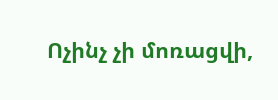Ոչինչ չի մոռացվի,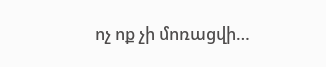ոչ ոք չի մոռացվի…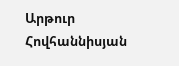Արթուր Հովհաննիսյան